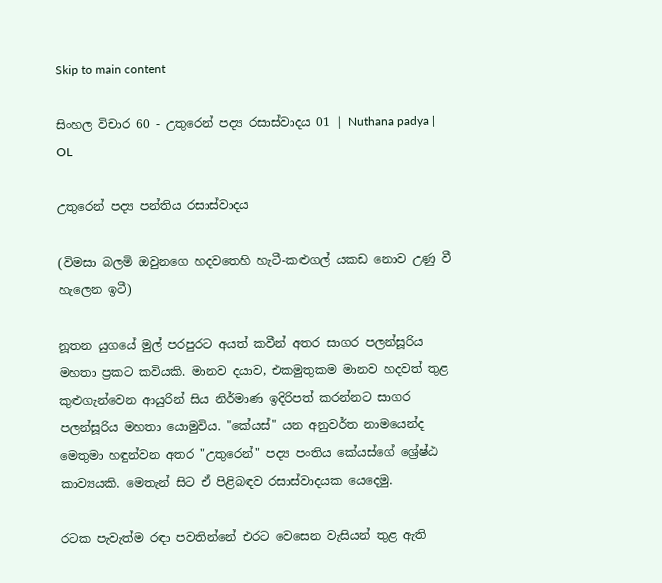Skip to main content

සිංහල විචාර 60 - උතුරෙන් පද්‍ය රසාස්වාදය 01 | Nuthana padya | OL

උතුරෙන් පද්‍ය පන්තිය රසාස්වාදය

(විමසා බලමි ඔවුනගෙ හදවතෙහි හැටී-කළුගල් යකඩ නොව උණු වී හැලෙන ඉටී)

නූතන යුගයේ මුල් පරපුරට අයත් කවීන් අතර සාගර පලන්සූරිය මහතා ප්‍රකට කවියකි. මානව දයාව, එකමුතුකම මානව හදවත් තුළ කුළුගැන්වෙන ආයුරින් සිය නිර්මාණ ඉදිරිපත් කරන්නට සාගර පලන්සූරිය මහතා යොමුවිය. "කේයස්" යන අනුවර්ත නාමයෙන්ද මෙතුමා හඳුන්වන අතර "උතුරෙන්" පද්‍ය පංතිය කේයස්ගේ ශ්‍රේෂ්ඨ කාව්‍යයකි. මෙතැන් සිට ඒ පිළිබඳව රසාස්වාදයක යෙදෙමු.

රටක පැවැත්ම රඳා පවතින්නේ එරට වෙසෙන වැසියන් තුළ ඇති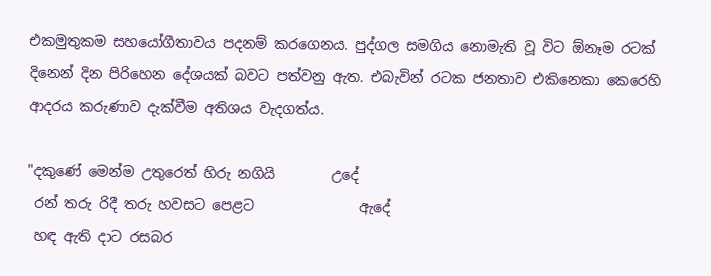එකමුතුකම සහයෝගීතාවය පදනම් කරගෙනය. පුද්ගල සමගිය නොමැති වූ විට ඕනෑම රටක් දිනෙන් දින පිරිහෙන දේශයක් බවට පත්වනු ඇත. එබැවින් රටක ජනතාව එකිනෙකා කෙරෙහි ආදරය කරුණාව දැක්වීම අතිශය වැදගත්ය.

"දකුණේ මෙන්ම උතුරෙත් හිරු නගියි        උදේ
 රන් තරු රිදී තරු හවසට පෙළට               ඇදේ
 හඳ ඇති දාට රසබර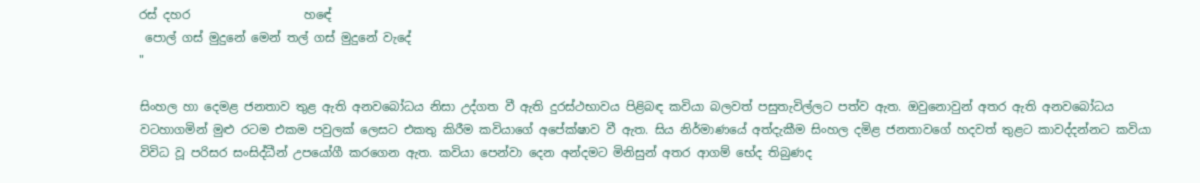රස් දහර                   හඳේ
 පොල් ගස් මුදුනේ මෙන් තල් ගස් මුදුනේ වැදේ
"

සිංහල හා දෙමළ ජනතාව තුළ ඇති අනවබෝධය නිසා උද්ගත වී ඇති දුරස්ථභාවය පිළිබඳ කවියා බලවත් පසුතැවිල්ලට පත්ව ඇත. ඔවුනොවුන් අතර ඇති අනවබෝධය වටහාගමින් මුළු රටම එකම පවුලක් ලෙසට එකතු කිරීම කවියාගේ අපේක්ෂාව වී ඇත. සිය නිර්මාණයේ අත්දැකීම සිංහල දමිළ ජනතාවගේ හදවත් තුළට කාවද්දන්නට කවියා විවිධ වූ පරිසර සංසිද්ධීන් උපයෝගී කරගෙන ඇත. කවියා පෙන්වා දෙන අන්දමට මිනිසුන් අතර ආගම් භේද තිබුණද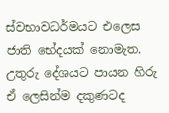ස්වභාවධර්මයට එලෙස ජාති භේදයක් නොමැත. උතුරු දේශයට පායන හිරු ඒ ලෙසින්ම දකුණටද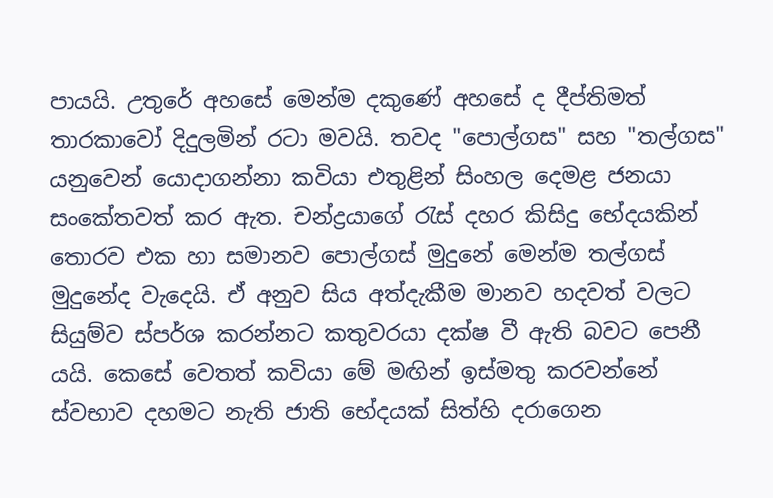පායයි. උතුරේ අහසේ මෙන්ම දකුණේ අහසේ ද දීප්තිමත් තාරකාවෝ දිදුලමින් රටා මවයි. තවද "පොල්ගස" සහ "තල්ගස" යනුවෙන් යොදාගන්නා කවියා එතුළින් සිංහල දෙමළ ජනයා සංකේතවත් කර ඇත. චන්ද්‍රයාගේ රැස් දහර කිසිදු භේදයකින් තොරව එක හා සමානව පොල්ගස් මුදුනේ මෙන්ම තල්ගස් මුදුනේද වැදෙයි. ඒ අනුව සිය අත්දැකීම මානව හදවත් වලට සියුම්ව ස්පර්ශ කරන්නට කතුවරයා දක්ෂ වී ඇති බවට පෙනී යයි. කෙසේ වෙතත් කවියා මේ මඟින් ඉස්මතු කරවන්නේ ස්වභාව දහමට නැති ජාති භේදයක් සිත්හි දරාගෙන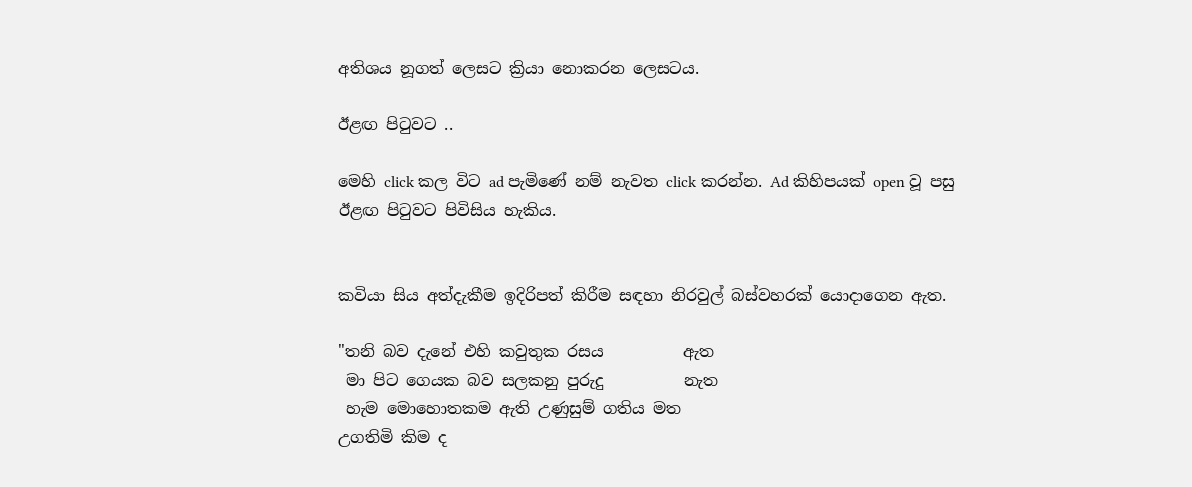අතිශය නූගත් ලෙසට ක්‍රියා නොකරන ලෙසටය.

ඊළඟ පිටුවට ..

මෙහි click කල විට ad පැමිණේ නම් නැවත click කරන්න. Ad කිහිපයක් open වූ පසු ඊළඟ පිටුවට පිවිසිය හැකිය.


කවියා සිය අත්දැකීම ඉදිරිපත් කිරීම සඳහා නිරවුල් බස්වහරක් යොදාගෙන ඇත.

"තනි බව දැනේ එහි කවුතුක රසය          ඇත
 මා පිට ගෙයක බව සලකනු පුරුදු          නැත
 හැම මොහොතකම ඇති උණුසුම් ගතිය මත
උගතිමි කිම ද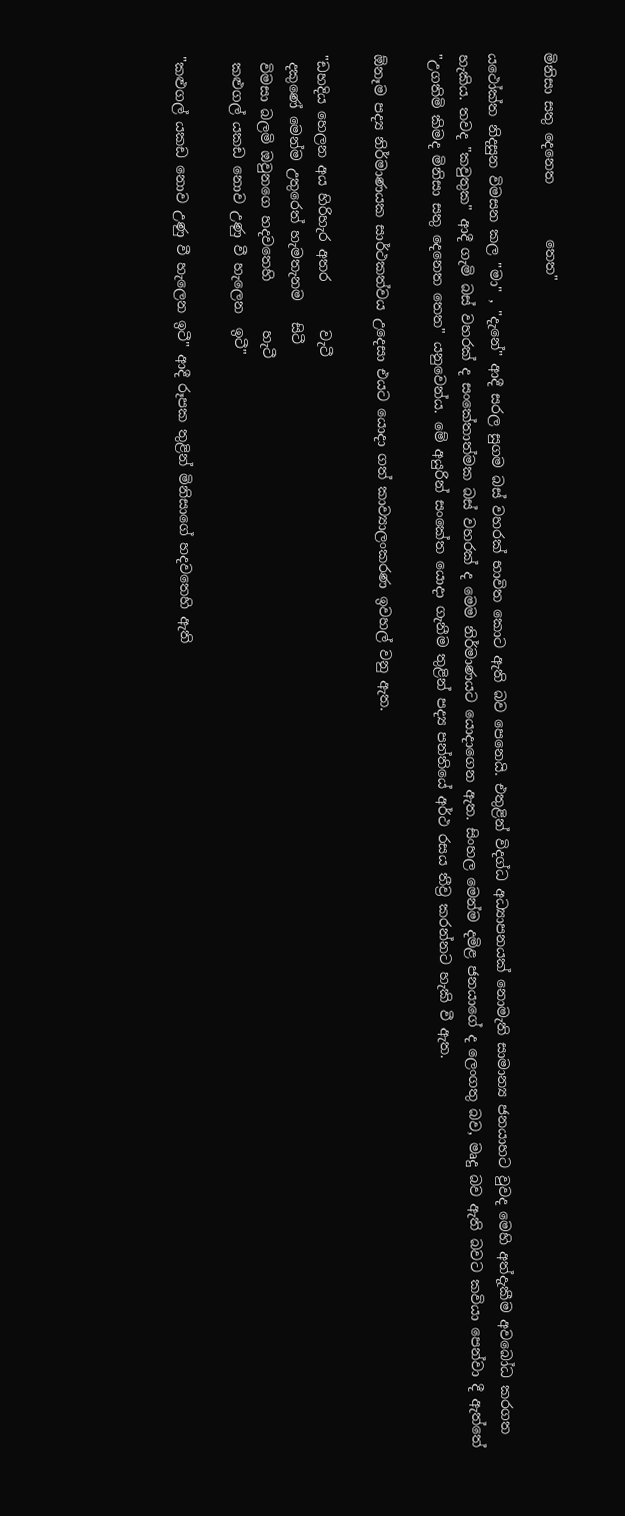මිනිසා සතු දෙනෙත        තෙත"

යථෝක්ත නිදසුන විමසන කල "මා" , "දැනේ" ආදී සරල සුගම බස් වහරක් භාවිත කොට ඇති බව පෙනෙයි. එතුළින් විදග්ධ අධ්‍යාපනයක් නොමැති සාමාන්‍ය ජනයාහට වුවද මෙහි අත්දැකීම අවබෝධ කරගත හැකිය. තවද "කවුතුක" ආදී ගැමි බස් වහරක් ද සංකේතාත්මක බස් වහරක් ද මෙම නිර්මාණයට යොදාගෙන ඇත. සිංහල මෙන්ම දමිළ ජනයාගේ ද ලෙංගතු බව, මෘදු බව ඇති බවට කවියා පෙන්වා දී ඇත්තේ "උගතිමි කිමද මිනිසා සතු දෙනෙත තෙත" යනුවෙන්ය. මේ අයුරින් සංකේත යොදා ගැනීම තුළින් පද්‍ය පන්තියේ අර්ථ රසය තීව්‍ර කරන්නට හැකි වී ඇත.

ඕනෑම පද්‍ය නිර්මාණයක සාර්ථකත්වය උදෙසා එයට යොදා ගත් කාව්‍යාලංකරණ ඉවහල් වනු ඇත.

"ඩහදිය හෙලන අය හිරිහැර අතර       වැටී
 දකුණේ මෙන්ම උතුරෙත් හැමතැනම   සිටී
 විමසා බලමි ඔවුනගෙ හදවතෙහි       හැටී
 කළුගල් යකඩ නොව උණු වී හැලෙන  ඉටී"

"කළුගල් යකඩ නොව උණු වී හැලෙන ඉටී" ආදී රූපක තුළින් මිනිසාගේ හදවතෙහි ඇති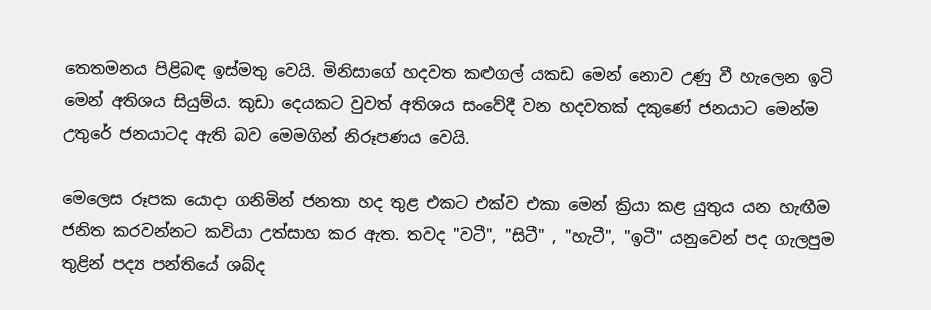තෙතමනය පිළිබඳ ඉස්මතු වෙයි. මිනිසාගේ හදවත කළුගල් යකඩ මෙන් නොව උණු වී හැලෙන ඉටි මෙන් අතිශය සියුම්ය. කුඩා දෙයකට වුවත් අතිශය සංවේදී වන හදවතක් දකුණේ ජනයාට මෙන්ම උතුරේ ජනයාටද ඇති බව මෙමගින් නිරූපණය වෙයි.

මෙලෙස රූපක යොදා ගනිමින් ජනතා හද තුළ එකට එක්ව එකා මෙන් ක්‍රියා කළ යුතුය යන හැඟීම ජනිත කරවන්නට කවියා උත්සාහ කර ඇත. තවද "වටී", "සිටී" , "හැටී", "ඉටී" යනුවෙන් පද ගැලපුම තුළින් පද්‍ය පන්තියේ ශබ්ද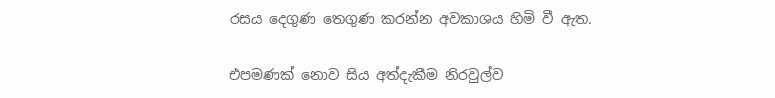රසය දෙගුණ තෙගුණ කරන්න අවකාශය හිමි වී ඇත.

එපමණක් නොව සිය අත්දැකීම නිරවුල්ව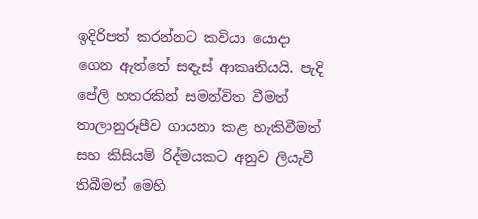ඉදිරිපත් කරන්නට කවියා යොදා ගෙන ඇත්තේ සඳැස් ආකෘතියයි. පැදි පේලි හතරකින් සමන්විත වීමත් තාලානුරූපීව ගායනා කළ හැකිවීමත් සහ කිසියම් රිද්මයකට අනුව ලියැවී තිබීමත් මෙහි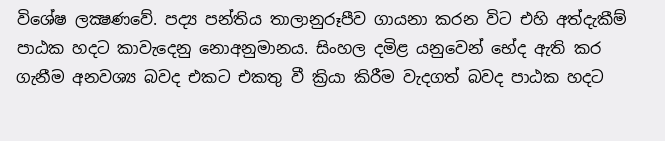විශේෂ ලක්‍ෂණවේ. පද්‍ය පන්තිය තාලානුරූපීව ගායනා කරන විට එහි අත්දැකීම් පාඨක හදට කාවැදෙනු නොඅනුමානය. සිංහල දමිළ යනුවෙන් භේද ඇති කර ගැනීම අනවශ්‍ය බවද එකට එකතු වී ක්‍රියා කිරීම වැදගත් බවද පාඨක හදට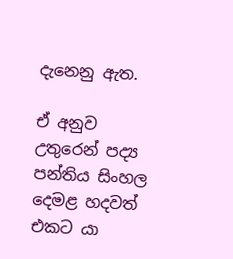දැනෙනු ඇත.

ඒ අනුව උතුරෙන් පද්‍ය පන්තිය සිංහල දෙමළ හදවත් එකට යා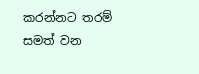කරන්නට තරම් සමත් වන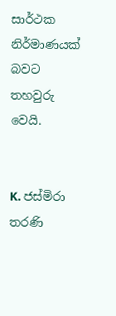සාර්ථක නිර්මාණයක් බවට තහවුරු වෙයි.


K. ජස්මිරා තරණි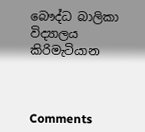බෞද්ධ බාලිකා විද්‍යාලය කිරිමැටියාන



Comments